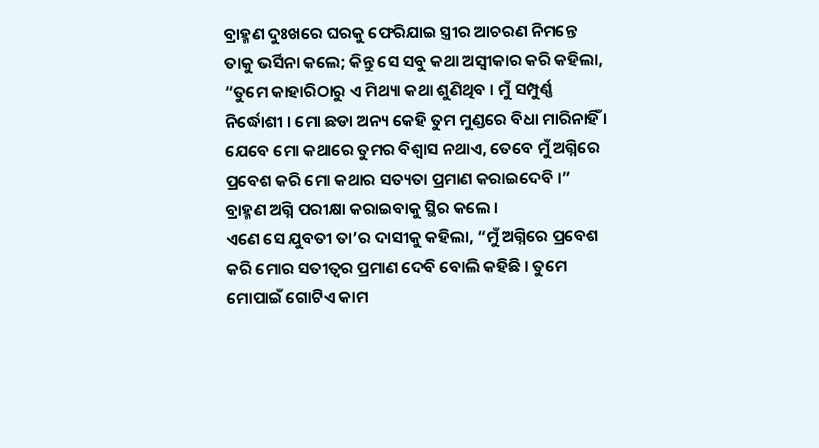ବ୍ରାହ୍ମଣ ଦୁଃଖରେ ଘରକୁ ଫେରିଯାଇ ସ୍ତ୍ରୀର ଆଚରଣ ନିମନ୍ତେ ତାକୁ ଭର୍ସିନା କଲେ; କିନ୍ତୁ ସେ ସବୁ କଥା ଅସ୍ୱୀକାର କରି କହିଲା, “ତୁମେ କାହାରିଠାରୁ ଏ ମିଥ୍ୟା କଥା ଶୁଣିଥିବ । ମୁଁ ସମ୍ପୁର୍ଣ୍ଣ ନିର୍ଦ୍ଧୋଶୀ । ମୋ ଛଡା ଅନ୍ୟ କେହି ତୁମ ମୁଣ୍ଡରେ ବିଧା ମାରିନାହିଁ । ଯେବେ ମୋ କଥାରେ ତୁମର ବିଶ୍ୱାସ ନଥାଏ, ତେବେ ମୁଁ ଅଗ୍ନିରେ ପ୍ରବେଶ କରି ମୋ କଥାର ସତ୍ୟତା ପ୍ରମାଣ କରାଇଦେବି ।”
ବ୍ରାହ୍ମଣ ଅଗ୍ନି ପରୀକ୍ଷା କରାଇବାକୁ ସ୍ଥିର କଲେ ।
ଏଣେ ସେ ଯୁବତୀ ତା’ର ଦାସୀକୁ କହିଲା, “ମୁଁ ଅଗ୍ନିରେ ପ୍ରବେଶ କରି ମୋର ସତୀତ୍ୱର ପ୍ରମାଣ ଦେବି ବୋଲି କହିଛି । ତୁମେ ମୋପାଇଁ ଗୋଟିଏ କାମ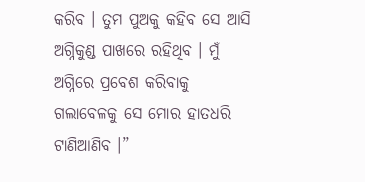କରିବ । ତୁମ ପୁଅକୁ କହିବ ସେ ଆସି ଅଗ୍ନିକୁଣ୍ଡ ପାଖରେ ରହିଥିବ । ମୁଁ ଅଗ୍ନିରେ ପ୍ରବେଶ କରିବାକୁ ଗଲାବେଳକୁ ସେ ମୋର ହାତଧରି ଟାଣିଆଣିବ ।”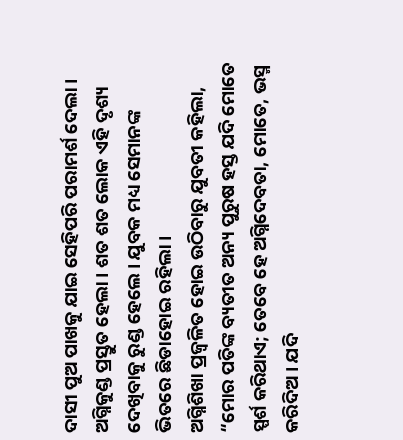ଦାସୀ ପୁଅ ପାଖକୁ ଯାଇ ସେହିପରି ପରାମର୍ଶ ଦେଲା ।
ଅଗ୍ନିକୁଣ୍ଡ ପ୍ରସ୍ତୁତ ହେଲା । ଶତ ଶତ ଲୋକ ଏହି ଦୃଶ୍ୟ ଦେଖିବାକୁ ରୁଣ୍ଡ ହେଲେ । ଯୁବକ ମଧ୍ୟ ସେମାନଙ୍କ ଭିତରେ ଛିଡାହୋଇ ରହିଲା ।
ଅଗ୍ନିଶିଖା ପ୍ରଜ୍ୱଳିତ ହୋଇ ଉଠିବାରୁ ଯୁବତୀ କହିଲା, “ମୋର ପତିଙ୍କ ବ୍ୟତୀତ ଅନ୍ୟ ପୁରୁଷ ହସ୍ତ ଯଦି ମୋତେ ସ୍ପର୍ଶ କରିଥାଏ; ତେବେ ହେ ଅଗ୍ନିଦେବତା, ମୋତେ, ଭସ୍ମ କରିଦିଅ । ଯଦି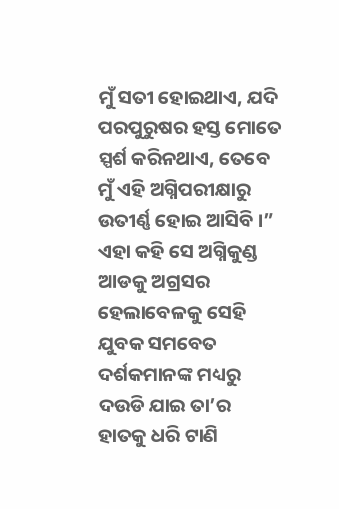ମୁଁ ସତୀ ହୋଇଥାଏ, ଯଦି ପରପୁରୁଷର ହସ୍ତ ମୋତେ ସ୍ପର୍ଶ କରିନଥାଏ, ତେବେ ମୁଁ ଏହି ଅଗ୍ନିପରୀକ୍ଷାରୁ ଉତୀର୍ଣ୍ଣ ହୋଇ ଆସିବି ।” ଏହା କହି ସେ ଅଗ୍ନିକୁଣ୍ଡ ଆଡକୁ ଅଗ୍ରସର ହେଲାବେଳକୁ ସେହି ଯୁବକ ସମବେତ ଦର୍ଶକମାନଙ୍କ ମଧ୍ୟରୁ ଦଉଡି ଯାଇ ତା’ର ହାତକୁ ଧରି ଟାଣି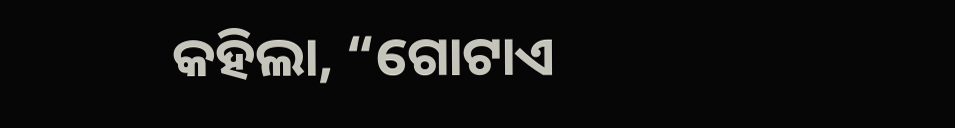କହିଲା, “ଗୋଟାଏ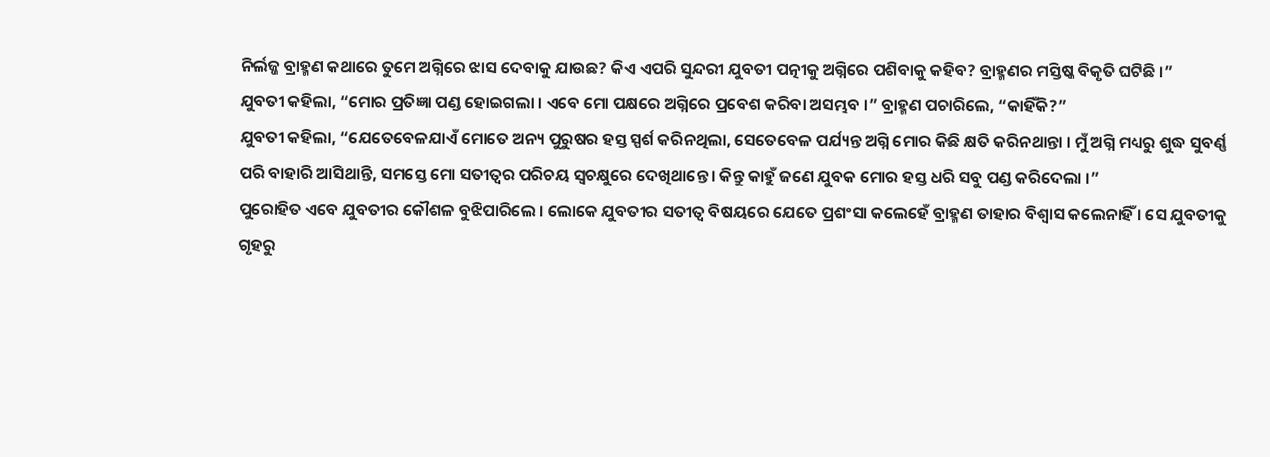ନିର୍ଲଜ୍ଜ ବ୍ରାହ୍ମଣ କଥାରେ ତୁମେ ଅଗ୍ନିରେ ଝାସ ଦେବାକୁ ଯାଉଛ? କିଏ ଏପରି ସୁନ୍ଦରୀ ଯୁବତୀ ପତ୍ନୀକୁ ଅଗ୍ନିରେ ପଶିବାକୁ କହିବ? ବ୍ରାହ୍ମଣର ମସ୍ତିଷ୍କ ବିକୃତି ଘଟିଛି ।”
ଯୁବତୀ କହିଲା, “ମୋର ପ୍ରତିଜ୍ଞା ପଣ୍ଡ ହୋଇଗଲା । ଏବେ ମୋ ପକ୍ଷରେ ଅଗ୍ନିରେ ପ୍ରବେଶ କରିବା ଅସମ୍ଭବ ।” ବ୍ରାହ୍ମଣ ପଚାରିଲେ, “କାହିଁକି?”
ଯୁବତୀ କହିଲା, “ଯେତେବେଳଯାଏଁ ମୋତେ ଅନ୍ୟ ପୁରୁଷର ହସ୍ତ ସ୍ପର୍ଶ କରିନଥିଲା, ସେତେବେଳ ପର୍ଯ୍ୟନ୍ତ ଅଗ୍ନି ମୋର କିଛି କ୍ଷତି କରିନଥାନ୍ତା । ମୁଁ ଅଗ୍ନି ମଧ୍ୟରୁ ଶୁଦ୍ଧ ସୁବର୍ଣ୍ଣ ପରି ବାହାରି ଆସିଥାନ୍ତି, ସମସ୍ତେ ମୋ ସତୀତ୍ୱର ପରିଚୟ ସ୍ୱଚକ୍ଷୁରେ ଦେଖିଥାନ୍ତେ । କିନ୍ତୁ କାହୁଁ ଜଣେ ଯୁବକ ମୋର ହସ୍ତ ଧରି ସବୁ ପଣ୍ଡ କରିଦେଲା ।”
ପୁରୋହିତ ଏବେ ଯୁବତୀର କୌଶଳ ବୁଝିପାରିଲେ । ଲୋକେ ଯୁବତୀର ସତୀତ୍ୱ ବିଷୟରେ ଯେତେ ପ୍ରଶଂସା କଲେହେଁ ବ୍ରାହ୍ମଣ ତାହାର ବିଶ୍ୱାସ କଲେନାହିଁ । ସେ ଯୁବତୀକୁ ଗୃହରୁ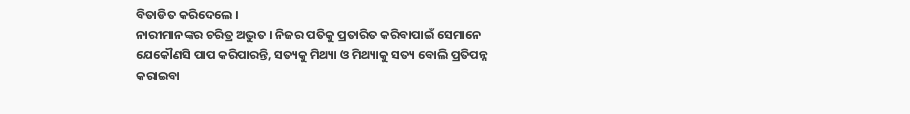ବିତାଡିତ କରିଦେଲେ ।
ନାରୀମାନଙ୍କର ଚରିତ୍ର ଅଦ୍ଭୁତ । ନିଜର ପତିକୁ ପ୍ରତାରିତ କରିବାପାଇଁ ସେମାନେ ଯେକୌଣସି ପାପ କରିପାରନ୍ତି, ସତ୍ୟକୁ ମିଥ୍ୟା ଓ ମିଥ୍ୟାକୁ ସତ୍ୟ ବୋଲି ପ୍ରତିପନ୍ନ କରାଇବା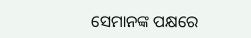ସେମାନଙ୍କ ପକ୍ଷରେ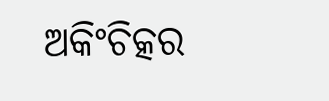ଅକିଂଚିତ୍କର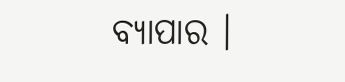ବ୍ୟାପାର ।